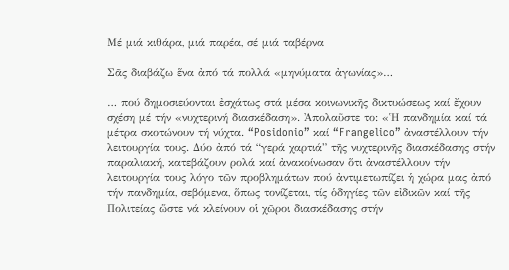Μέ μιά κιθάρα, μιά παρέα, σέ μιά ταβέρνα

Σᾶς διαβάζω ἕνα ἀπό τά πολλά «μηνύματα ἀγωνίας»…

… πού δημοσιεύονται ἐσχάτως στά μέσα κοινωνικῆς δικτυώσεως καί ἔχουν σχέση μέ τήν «νυχτερινή διασκέδαση». Ἀπολαῦστε το: «Ἡ πανδημία καί τά μέτρα σκοτώνουν τή νύχτα. “Posidonio” καί “Frangelico” ἀναστέλλουν τήν λειτουργία τους. Δύο ἀπό τά “γερά χαρτιά” τῆς νυχτερινῆς διασκέδασης στήν παραλιακή, κατεβάζουν ρολά καί ἀνακοίνωσαν ὅτι ἀναστέλλουν τήν λειτουργία τους λόγο τῶν προβλημάτων πού ἀντιμετωπίζει ἡ χώρα μας ἀπό τήν πανδημία, σεβόμενα, ὅπως τονίζεται, τίς ὁδηγίες τῶν εἰδικῶν καί τῆς Πολιτείας ὥστε νά κλείνουν οἱ χῶροι διασκέδασης στήν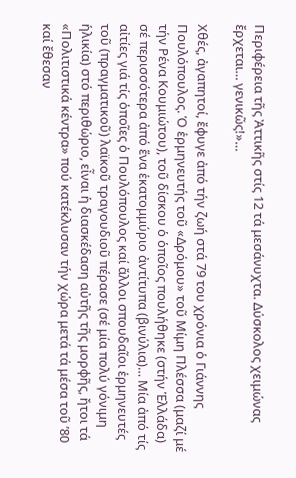Περιφέρεια τῆς Ἀττικῆς στίς 12 τά μεσάνυχτα. Δύσκολος χειμώνας ἔρχεται… γενικῶς!»…

Χθές, ἀγαπητοί, ἔφυγε ἀπό τήν ζωή στά 79 του χρόνια ὁ Γιάννης Πουλόπουλος. Ὁ ἑρμηνευτής τοῦ «Δρόμου» τοῦ Μίμη Πλέσσα (μαζί μέ τήν Ρένα Κουμιώτου), τοῦ δίσκου ὁ ὁποῖος πουλήθηκε (στήν Ἑλλάδα) σέ περισσότερα ἀπό ἕνα ἑκατομμύριο ἀντίτυπα (βινύλια)… Μία ἀπό τίς αἰτίες γιά τίς ὁποῖες ὁ Πουλόπουλος καί ἄλλοι σπουδαῖοι ἑρμηνευτές τοῦ (πραγματικοῦ) λαϊκοῦ τραγουδιοῦ πέρασε (σέ μία πολύ γόνιμη ἡλικία) στό περιθώριο, εἶναι ἡ διασκέδαση αὐτῆς τῆς μορφῆς, ἤτοι τά «Πολιτιστικά κέντρα» πού κατέκλυσαν τήν χώρα μετά τά μέσα τοῦ ’80 καί ἔθεσαν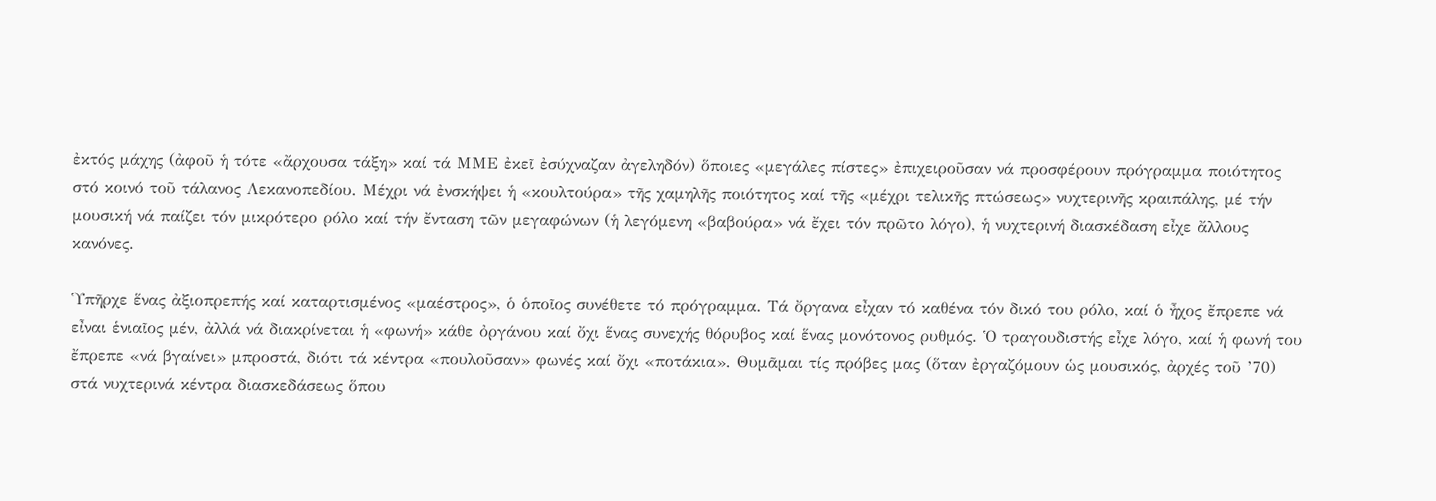ἐκτός μάχης (ἀφοῦ ἡ τότε «ἄρχουσα τάξη» καί τά ΜΜΕ ἐκεῖ ἐσύχναζαν ἀγεληδόν) ὅποιες «μεγάλες πίστες» ἐπιχειροῦσαν νά προσφέρουν πρόγραμμα ποιότητος στό κοινό τοῦ τάλανος Λεκανοπεδίου. Μέχρι νά ἐνσκήψει ἡ «κουλτούρα» τῆς χαμηλῆς ποιότητος καί τῆς «μέχρι τελικῆς πτώσεως» νυχτερινῆς κραιπάλης, μέ τήν μουσική νά παίζει τόν μικρότερο ρόλο καί τήν ἔνταση τῶν μεγαφώνων (ἡ λεγόμενη «βαβούρα» νά ἔχει τόν πρῶτο λόγο), ἡ νυχτερινή διασκέδαση εἶχε ἄλλους κανόνες.

Ὑπῆρχε ἕνας ἀξιοπρεπής καί καταρτισμένος «μαέστρος», ὁ ὁποῖος συνέθετε τό πρόγραμμα. Τά ὄργανα εἶχαν τό καθένα τόν δικό του ρόλο, καί ὁ ἦχος ἔπρεπε νά εἶναι ἑνιαῖος μέν, ἀλλά νά διακρίνεται ἡ «φωνή» κάθε ὀργάνου καί ὄχι ἕνας συνεχής θόρυβος καί ἕνας μονότονος ρυθμός. Ὁ τραγουδιστής εἶχε λόγο, καί ἡ φωνή του ἔπρεπε «νά βγαίνει» μπροστά, διότι τά κέντρα «πουλοῦσαν» φωνές καί ὄχι «ποτάκια». Θυμᾶμαι τίς πρόβες μας (ὅταν ἐργαζόμουν ὡς μουσικός, ἀρχές τοῦ ’70) στά νυχτερινά κέντρα διασκεδάσεως ὅπου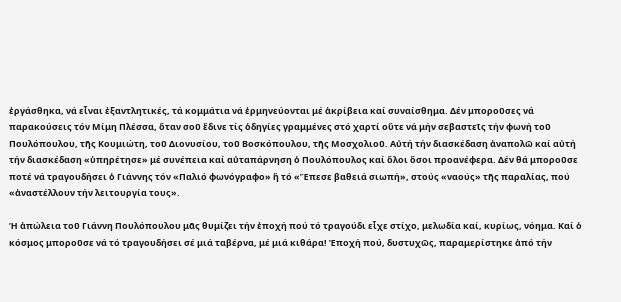ἐργάσθηκα, νά εἶναι ἐξαντλητικές, τά κομμάτια νά ἑρμηνεύονται μέ ἀκρίβεια καί συναίσθημα. Δέν μποροῦσες νά παρακούσεις τόν Μίμη Πλέσσα, ὅταν σοῦ ἔδινε τίς ὁδηγίες γραμμένες στό χαρτί οὔτε νά μήν σεβαστεῖς τήν φωνή τοῦ Πουλόπουλου, τῆς Κουμιώτη, τοῦ Διονυσίου, τοῦ Βοσκόπουλου, τῆς Μοσχολιοῦ. Αὐτή τήν διασκέδαση ἀναπολῶ καί αὐτή τήν διασκέδαση «ὑπηρέτησε» μέ συνέπεια καί αὐταπάρνηση ὁ Πουλόπουλος καί ὅλοι ὅσοι προανέφερα. Δέν θά μποροῦσε ποτέ νά τραγουδήσει ὁ Γιάννης τόν «Παλιό φωνόγραφο» ἤ τό «Ἔπεσε βαθειά σιωπή», στούς «ναούς» τῆς παραλίας, πού «ἀναστέλλουν τήν λειτουργία τους».

Ἡ ἀπώλεια τοῦ Γιάννη Πουλόπουλου μᾶς θυμίζει τήν ἐποχή πού τό τραγούδι εἶχε στίχο, μελωδία καί, κυρίως, νόημα. Καί ὁ κόσμος μποροῦσε νά τό τραγουδήσει σέ μιά ταβέρνα, μέ μιά κιθάρα! Ἐποχή πού, δυστυχῶς, παραμερίστηκε ἀπό τήν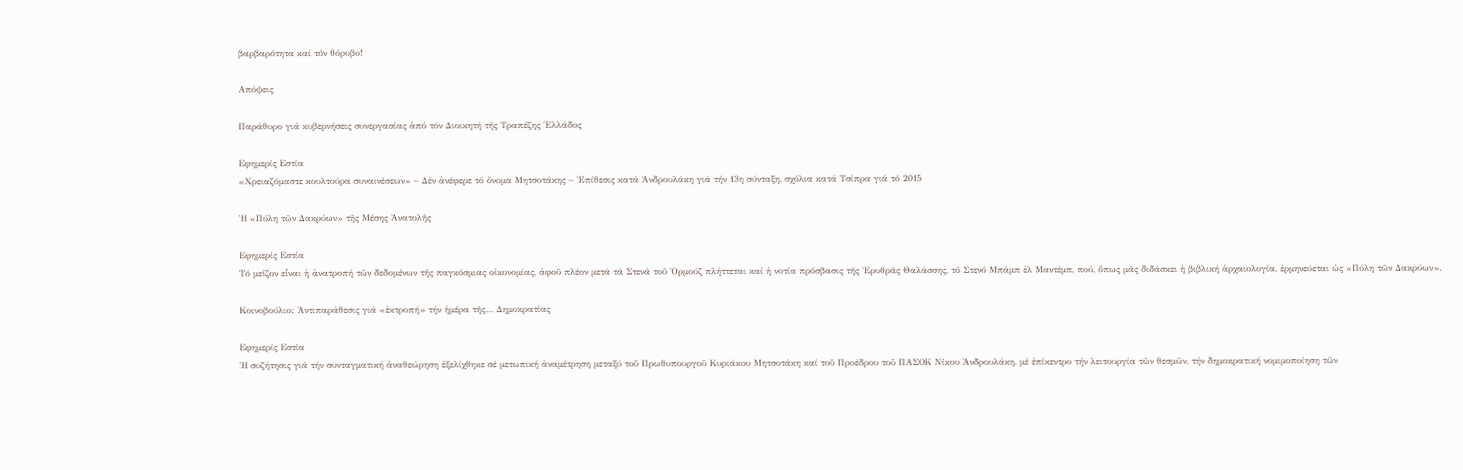βαρβαρότητα καί τόν θόρυβο!

Απόψεις

Παράθυρο γιά κυβερνήσεις συνεργασίας ἀπό τόν Διοικητή τῆς Τραπέζης Ἑλλάδος

Εφημερίς Εστία
«Χρειαζόμαστε κουλτούρα συναινέσεων» – Δέν ἀνέφερε τό ὄνομα Μητσοτάκης – Ἐπίθεσις κατά Ἀνδρουλάκη γιά τήν 13η σύνταξη, σχόλια κατά Τσίπρα γιά τό 2015

Ἡ «Πύλη τῶν Δακρύων» τῆς Μέσης Ἀνατολῆς

Εφημερίς Εστία
Τό μεῖζον εἶναι ἡ ἀνατροπή τῶν δεδομένων τῆς παγκόσμιας οἰκονομίας, ἀφοῦ πλέον μετά τά Στενά τοῦ Ὁρμούζ πλήττεται καί ἡ νοτία πρόσβασις τῆς Ἐρυθρᾶς Θαλάσσης, τό Στενό Μπάμπ ἐλ Μαντέμπ, πού, ὅπως μᾶς διδάσκει ἡ βιβλική ἀρχαιολογία, ἑρμηνεύεται ὡς «Πύλη τῶν Δακρύων».

Κοινοβούλιο: Ἀντιπαράθεσις γιά «ἐκτροπή» τήν ἡμέρα τῆς… Δημοκρατίας

Εφημερίς Εστία
Ἡ συζήτησις γιά τήν συνταγματική ἀναθεώρηση ἐξελίχθηκε σέ μετωπική ἀναμέτρηση μεταξύ τοῦ Πρωθυπουργοῦ Κυριάκου Μητσοτάκη καί τοῦ Προέδρου τοῦ ΠΑΣΟΚ Νίκου Ἀνδρουλάκη, μέ ἐπίκεντρο τήν λειτουργία τῶν θεσμῶν, τήν δημοκρατική νομιμοποίηση τῶν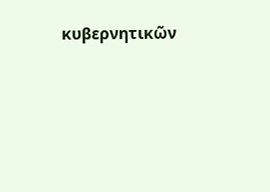κυβερνητικῶν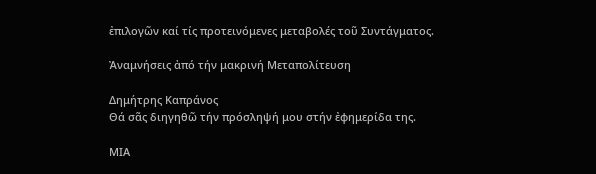ἐπιλογῶν καί τίς προτεινόμενες μεταβολές τοῦ Συντάγματος.

Ἀναμνήσεις ἀπό τήν μακρινή Μεταπολίτευση

Δημήτρης Καπράνος
Θά σᾶς διηγηθῶ τήν πρόσληψή μου στήν ἐφημερίδα της.

ΜΙΑ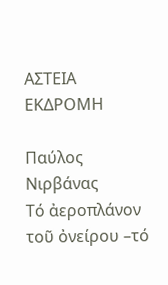ΑΣΤΕΙΑ ΕΚΔΡΟΜΗ

Παύλος Νιρβάνας
Τό ἀεροπλάνον τοῦ ὀνείρου –τό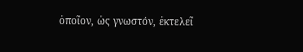ὁποῖον, ὡς γνωστόν, ἐκτελεῖ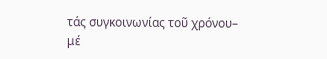τάς συγκοινωνίας τοῦ χρόνου– μέ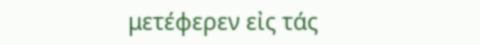μετέφερεν εἰς τάς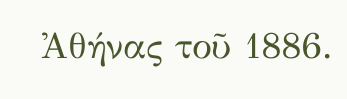Ἀθήνας τοῦ 1886.